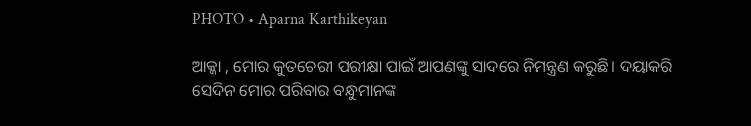PHOTO • Aparna Karthikeyan

ଆକ୍କା , ମୋର କୁତଚେରୀ ପରୀକ୍ଷା ପାଇଁ ଆପଣଙ୍କୁ ସାଦରେ ନିମନ୍ତ୍ରଣ କରୁଛି। ଦୟାକରି ସେଦିନ ମୋର ପରିବାର ବନ୍ଧୁମାନଙ୍କ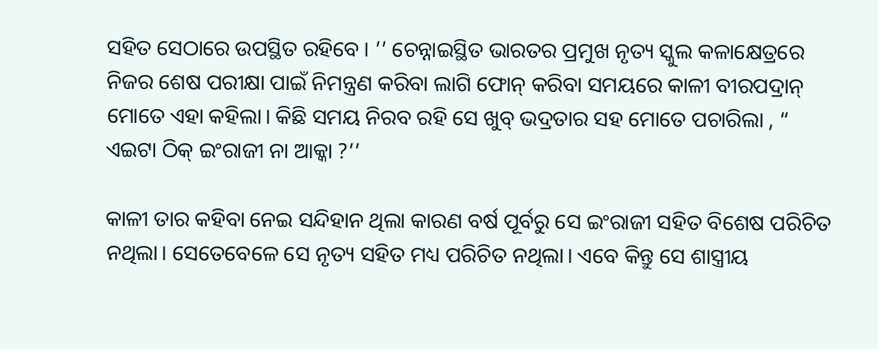ସହିତ ସେଠାରେ ଉପସ୍ଥିତ ରହିବେ। ’’ ଚେନ୍ନାଇସ୍ଥିତ ଭାରତର ପ୍ରମୁଖ ନୃତ୍ୟ ସ୍କୁଲ କଳାକ୍ଷେତ୍ରରେ ନିଜର ଶେଷ ପରୀକ୍ଷା ପାଇଁ ନିମନ୍ତ୍ରଣ କରିବା ଲାଗି ଫୋନ୍ କରିବା ସମୟରେ କାଳୀ ବୀରପଦ୍ରାନ୍ ମୋତେ ଏହା କହିଲା। କିଛି ସମୟ ନିରବ ରହି ସେ ଖୁବ୍ ଭଦ୍ରତାର ସହ ମୋତେ ପଚାରିଲା , “ ଏଇଟା ଠିକ୍ ଇଂରାଜୀ ନା ଆକ୍କା ?’’

କାଳୀ ତାର କହିବା ନେଇ ସନ୍ଦିହାନ ଥିଲା କାରଣ ବର୍ଷ ପୂର୍ବରୁ ସେ ଇଂରାଜୀ ସହିତ ବିଶେଷ ପରିଚିତ ନଥିଲା। ସେତେବେଳେ ସେ ନୃତ୍ୟ ସହିତ ମଧ୍ୟ ପରିଚିତ ନଥିଲା। ଏବେ କିନ୍ତୁ ସେ ଶାସ୍ତ୍ରୀୟ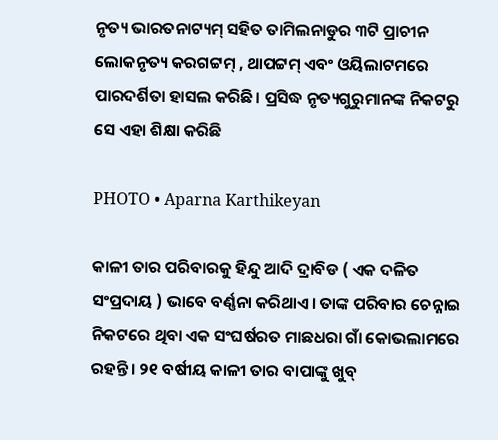ନୃତ୍ୟ ଭାରତନାଟ୍ୟମ୍ ସହିତ ତାମିଲନାଡୁର ୩ଟି ପ୍ରାଚୀନ ଲୋକନୃତ୍ୟ କରଗଟ୍ଟମ୍ , ଥାପଟ୍ଟମ୍ ଏବଂ ଓୟିଲାଟମରେ ପାରଦର୍ଶିତା ହାସଲ କରିଛି। ପ୍ରସିଦ୍ଧ ନୃତ୍ୟଗୁରୁମାନଙ୍କ ନିକଟରୁ ସେ ଏହା ଶିକ୍ଷା କରିଛି

PHOTO • Aparna Karthikeyan

କାଳୀ ତାର ପରିବାରକୁ ହିନ୍ଦୁ ଆଦି ଦ୍ରାବିଡ ( ଏକ ଦଳିତ ସଂପ୍ରଦାୟ ) ଭାବେ ବର୍ଣ୍ଣନା କରିଥାଏ। ତାଙ୍କ ପରିବାର ଚେନ୍ନାଇ ନିକଟରେ ଥିବା ଏକ ସଂଘର୍ଷରତ ମାଛଧରା ଗାଁ କୋଭଲାମରେ ରହନ୍ତି। ୨୧ ବର୍ଷୀୟ କାଳୀ ତାର ବାପାଙ୍କୁ ଖୁବ୍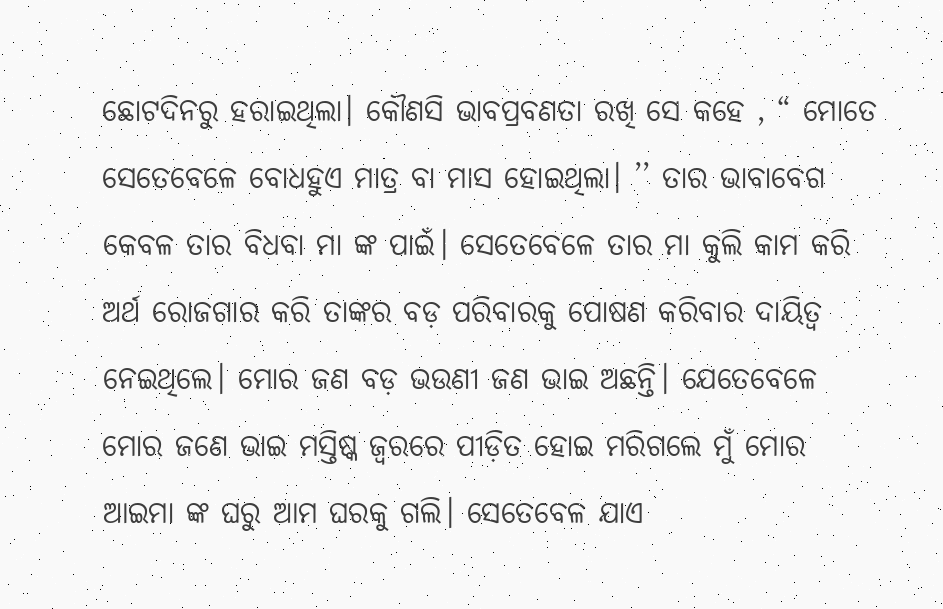ଛୋଟଦିନରୁ ହରାଇଥିଲା। କୌଣସି ଭାବପ୍ରବଣତା ରଖି ସେ କହେ , “ ମୋତେ ସେତେବେଳେ ବୋଧହୁଏ ମାତ୍ର ବା ମାସ ହୋଇଥିଲା। ’’ ତାର ଭାବାବେଗ କେବଳ ତାର ବିଧବା ମା ଙ୍କ ପାଇଁ। ସେତେବେଳେ ତାର ମା କୁଲି କାମ କରି ଅର୍ଥ ରୋଜଗାର କରି ତାଙ୍କର ବଡ଼ ପରିବାରକୁ ପୋଷଣ କରିବାର ଦାୟିତ୍ୱ ନେଇଥିଲେ। ମୋର ଜଣ ବଡ଼ ଭଉଣୀ ଜଣ ଭାଇ ଅଛନ୍ତି। ଯେତେବେଳେ ମୋର ଜଣେ ଭାଇ ମସ୍ତିଷ୍କ ଜ୍ୱରରେ ପୀଡ଼ିତ ହୋଇ ମରିଗଲେ ମୁଁ ମୋର ଆଇମା ଙ୍କ ଘରୁ ଆମ ଘରକୁ ଗଲି। ସେତେବେଳ ଯାଏ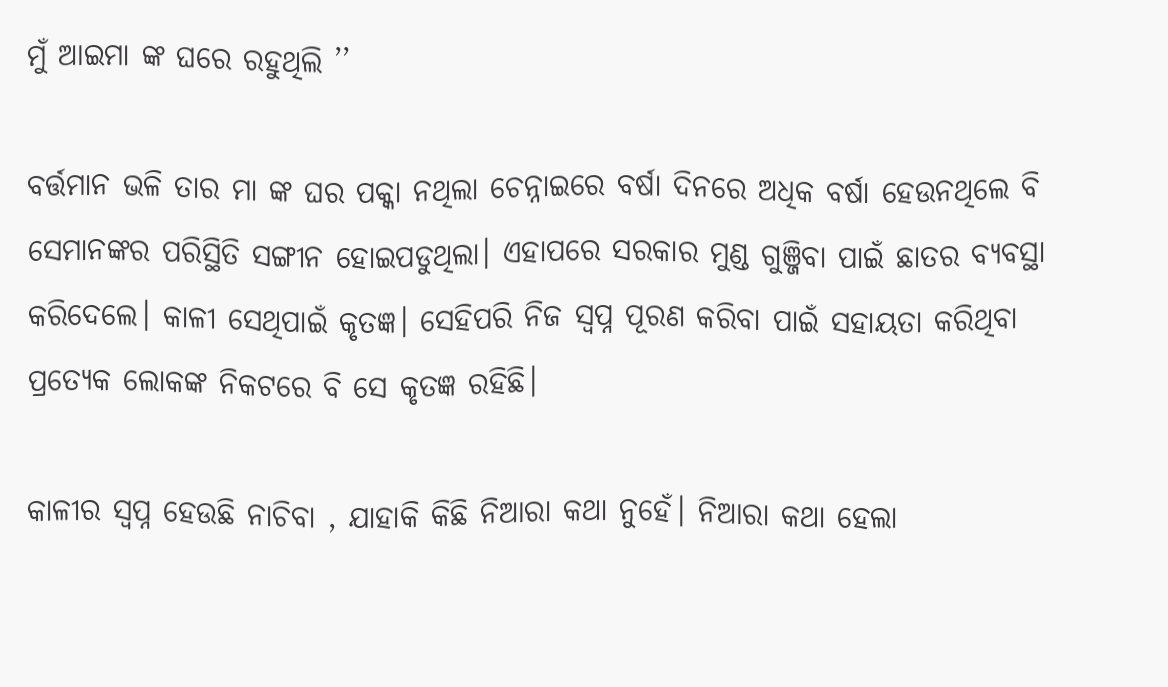ମୁଁ ଆଇମା ଙ୍କ ଘରେ ରହୁଥିଲି ’’

ବର୍ତ୍ତମାନ ଭଳି ତାର ମା ଙ୍କ ଘର ପକ୍କା ନଥିଲା ଚେନ୍ନାଇରେ ବର୍ଷା ଦିନରେ ଅଧିକ ବର୍ଷା ହେଉନଥିଲେ ବି ସେମାନଙ୍କର ପରିସ୍ଥିତି ସଙ୍ଗୀନ ହୋଇପଡୁଥିଲା। ଏହାପରେ ସରକାର ମୁଣ୍ଡ ଗୁଞ୍ଜିବା ପାଇଁ ଛାତର ବ୍ୟବସ୍ଥା କରିଦେଲେ। କାଳୀ ସେଥିପାଇଁ କୃତଜ୍ଞ। ସେହିପରି ନିଜ ସ୍ୱପ୍ନ ପୂରଣ କରିବା ପାଇଁ ସହାୟତା କରିଥିବା ପ୍ରତ୍ୟେକ ଲୋକଙ୍କ ନିକଟରେ ବି ସେ କୃତଜ୍ଞ ରହିଛି।

କାଳୀର ସ୍ୱପ୍ନ ହେଉଛି ନାଚିବା , ଯାହାକି କିଛି ନିଆରା କଥା ନୁହେଁ। ନିଆରା କଥା ହେଲା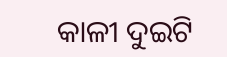କାଳୀ ଦୁଇଟି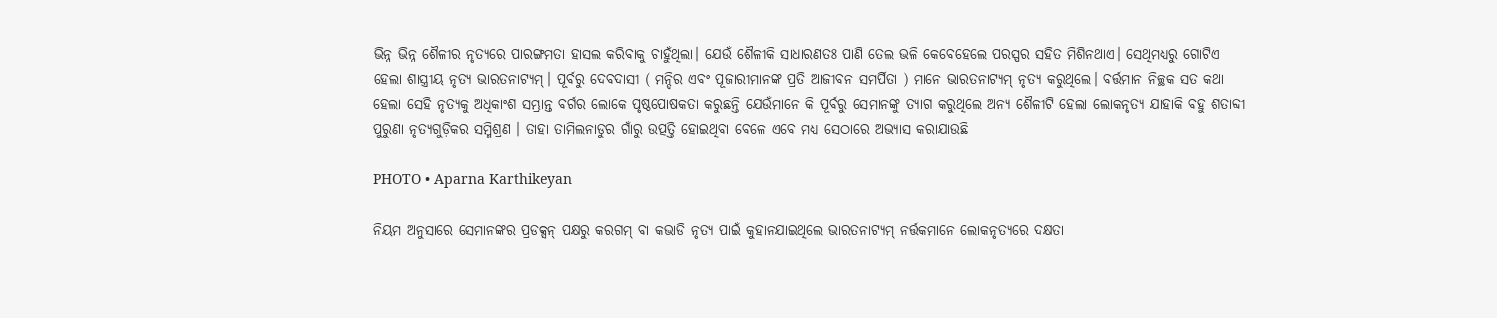ଭିନ୍ନ ଭିନ୍ନ ଶୈଳୀର ନୃତ୍ୟରେ ପାରଙ୍ଗମତା ହାସଲ କରିବାକୁ ଚାହୁଁଥିଲା। ଯେଉଁ ଶୈଳୀକି ସାଧାରଣତଃ ପାଣି ତେଲ ଭଳି କେବେହେଲେ ପରସ୍ପର ସହିତ ମିଶିନଥାଏ। ସେଥିମଧ୍ୟରୁ ଗୋଟିଏ ହେଲା ଶାସ୍ତ୍ରୀୟ ନୃତ୍ୟ ଭାରତନାଟ୍ୟମ୍। ପୂର୍ବରୁ ଦେବଦାସୀ ( ମନ୍ଦିର ଏବଂ ପୂଜାରୀମାନଙ୍କ ପ୍ରତି ଆଜୀବନ ସମର୍ପିତା ) ମାନେ ଭାରତନାଟ୍ୟମ୍ ନୃତ୍ୟ କରୁଥିଲେ। ବର୍ତ୍ତମାନ ନିଚ୍ଛକ ସତ କଥା ହେଲା ସେହି ନୃତ୍ୟକୁ ଅଧିକାଂଶ ସମ୍ଭ୍ରାନ୍ତ ବର୍ଗର ଲୋକେ ପୃଷ୍ଠପୋଷକତା କରୁଛନ୍ତି ଯେଉଁମାନେ କି ପୂର୍ବରୁ ସେମାନଙ୍କୁ ତ୍ୟାଗ କରୁଥିଲେ ଅନ୍ୟ ଶୈଳୀଟି ହେଲା ଲୋକନୃତ୍ୟ ଯାହାକି ବହୁ ଶତାବ୍ଦୀ ପୁରୁଣା ନୃତ୍ୟଗୁଡ଼ିକର ସମ୍ମିଶ୍ରଣ । ତାହା ତାମିଲନାଡୁର ଗାଁରୁ ଉତ୍ପତ୍ତି ହୋଇଥିବା ବେଳେ ଏବେ ମଧ୍ୟ ସେଠାରେ ଅଭ୍ୟାସ କରାଯାଉଛି

PHOTO • Aparna Karthikeyan

ନିୟମ ଅନୁସାରେ ସେମାନଙ୍କର ପ୍ରଡକ୍ସନ୍ ପକ୍ଷରୁ କରଗମ୍ ବା କଭାଡି ନୃତ୍ୟ ପାଇଁ କୁହାନଯାଇଥିଲେ ଭାରତନାଟ୍ୟମ୍ ନର୍ତ୍ତକମାନେ ଲୋକନୃତ୍ୟରେ ଦକ୍ଷତା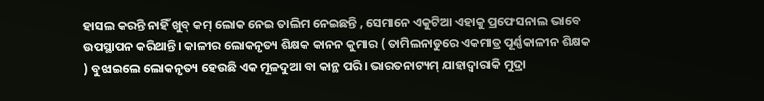ହାସଲ କରନ୍ତି ନାହିଁ ଖୁବ୍ କମ୍ ଲୋକ ନେଇ ତାଲିମ ନେଇଛନ୍ତି , ସେମାନେ ଏକୁଟିଆ ଏହାକୁ ପ୍ରଫେସନାଲ ଭାବେ ଉପସ୍ଥାପନ କରିଥାନ୍ତି। କାଳୀର ଲୋକନୃତ୍ୟ ଶିକ୍ଷକ କାନନ କୁମାର ( ତାମିଲନାଡୁରେ ଏକମାତ୍ର ପୂର୍ଣ୍ଣକାଳୀନ ଶିକ୍ଷକ ) ବୁଝାଇଲେ ଲୋକନୃତ୍ୟ ହେଉଛି ଏକ ମୂଳଦୁଆ ବା କାନ୍ଥ ପରି। ଭାରତନାଟ୍ୟମ୍ ଯାହାଦ୍ୱାରାକି ମୁଦ୍ରା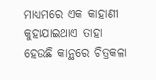ମାଧ୍ୟମରେ ଏକ କାହାଣୀ କୁହାଯାଇଥାଏ ତାହା ହେଉଛି କାନ୍ଥରେ ଚିତ୍ରକଳା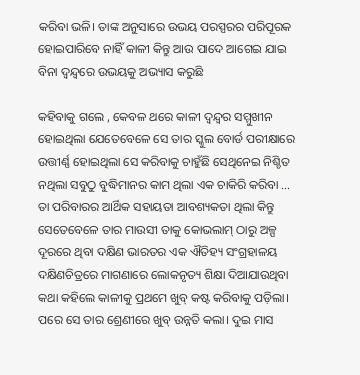କରିବା ଭଳି। ତାଙ୍କ ଅନୁସାରେ ଉଭୟ ପରସ୍ପରର ପରିପୂରକ ହୋଇପାରିବେ ନାହିଁ କାଳୀ କିନ୍ତୁ ଆଉ ପାଦେ ଆଗେଇ ଯାଇ ବିନା ଦ୍ୱନ୍ଦ୍ୱରେ ଉଭୟକୁ ଅଭ୍ୟାସ କରୁଛି

କହିବାକୁ ଗଲେ , କେବଳ ଥରେ କାଳୀ ଦ୍ୱନ୍ଦ୍ୱର ସମ୍ମୁଖୀନ ହୋଇଥିଲା ଯେତେବେଳେ ସେ ତାର ସ୍କୁଲ ବୋର୍ଡ ପରୀକ୍ଷାରେ ଉତ୍ତୀର୍ଣ୍ଣ ହୋଇଥିଲା ସେ କରିବାକୁ ଚାହୁଁଛି ସେଥିନେଇ ନିଶ୍ଚିତ ନଥିଲା ସବୁଠୁ ବୁଦ୍ଧିମାନର କାମ ଥିଲା ଏକ ଚାକିରି କରିବା ... ତା ପରିବାରର ଆର୍ଥିକ ସହାୟତା ଆବଶ୍ୟକତା ଥିଲା କିନ୍ତୁ ସେତେବେଳେ ତାର ମାଉସୀ ତାକୁ କୋଭଲାମ୍ ଠାରୁ ଅଳ୍ପ ଦୂରରେ ଥିବା ଦକ୍ଷିଣ ଭାରତର ଏକ ଐତିହ୍ୟ ସଂଗ୍ରହାଳୟ ଦକ୍ଷିଣଚିତ୍ରରେ ମାଗଣାରେ ଲୋକନୃତ୍ୟ ଶିକ୍ଷା ଦିଆଯାଉଥିବା କଥା କହିଲେ କାଳୀକୁ ପ୍ରଥମେ ଖୁବ୍ କଷ୍ଟ କରିବାକୁ ପଡ଼ିଲା। ପରେ ସେ ତାର ଶ୍ରେଣୀରେ ଖୁବ୍ ଉନ୍ନତି କଲା। ଦୁଇ ମାସ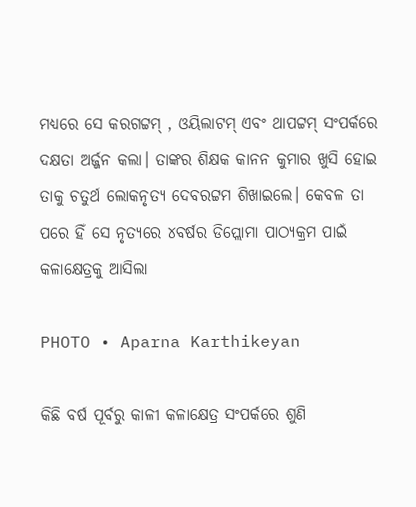ମଧ୍ୟରେ ସେ କରଗଟ୍ଟମ୍ , ଓୟିଲାଟମ୍ ଏବଂ ଥାପଟ୍ଟମ୍ ସଂପର୍କରେ ଦକ୍ଷତା ଅର୍ଜ୍ଜନ କଲା। ତାଙ୍କର ଶିକ୍ଷକ କାନନ କୁମାର ଖୁସି ହୋଇ ତାକୁ ଚତୁର୍ଥ ଲୋକନୃତ୍ୟ ଦେବରଟ୍ଟମ ଶିଖାଇଲେ। କେବଳ ତା ପରେ ହିଁ ସେ ନୃତ୍ୟରେ ୪ବର୍ଷର ଡିପ୍ଲୋମା ପାଠ୍ୟକ୍ରମ ପାଇଁ କଳାକ୍ଷେତ୍ରକୁ ଆସିଲା

PHOTO • Aparna Karthikeyan

କିଛି ବର୍ଷ ପୂର୍ବରୁ କାଳୀ କଳାକ୍ଷେତ୍ର ସଂପର୍କରେ ଶୁଣି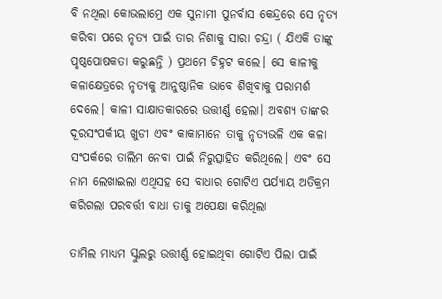ବି ନଥିଲା କୋଭଲାମ୍ରେ ଏକ ସୁନାମୀ ପୁନର୍ବାସ କେନ୍ଦ୍ରରେ ସେ ନୃତ୍ୟ କରିବା ପରେ ନୃତ୍ୟ ପାଇଁ ତାର ନିଶାକୁ ସାରା ଚନ୍ଦ୍ରା ( ଯିଏକି ତାଙ୍କୁ ପୃଷ୍ଠପୋଷକତା କରୁଛନ୍ତି ) ପ୍ରଥମେ ଚିହ୍ନଟ କଲେ। ସେ କାଳୀକୁ କଳାକ୍ଷେତ୍ରରେ ନୃତ୍ୟକୁ ଆନୁଷ୍ଠାନିକ ଭାବେ ଶିଖିବାକୁ ପରାମର୍ଶ ଦେଲେ। କାଳୀ ସାକ୍ଷାତକାରରେ ଉତ୍ତୀର୍ଣ୍ଣ ହେଲା। ଅବଶ୍ୟ ତାଙ୍କର ଦୂରସଂପର୍କୀୟ ଖୁଡୀ ଏବଂ କାକାମାନେ ତାକୁ ନୃତ୍ୟଭଳି ଏକ କଳା ସଂପର୍କରେ ତାଲିମ ନେବା ପାଇଁ ନିରୁତ୍ସାହିତ କରିଥିଲେ। ଏବଂ ସେ ନାମ ଲେଖାଇଲା ଏଥିସହ ସେ ବାଧାର ଗୋଟିଏ ପର୍ଯ୍ୟାୟ ଅତିକ୍ରମ କରିଗଲା ପରବର୍ତ୍ତୀ ବାଧା ତାକୁ ଅପେକ୍ଷା କରିଥିଲା

ତାମିଲ ମାଧ୍ୟମ ସ୍କୁଲରୁ ଉତ୍ତୀର୍ଣ୍ଣ ହୋଇଥିବା ଗୋଟିଏ ପିଲା ପାଇଁ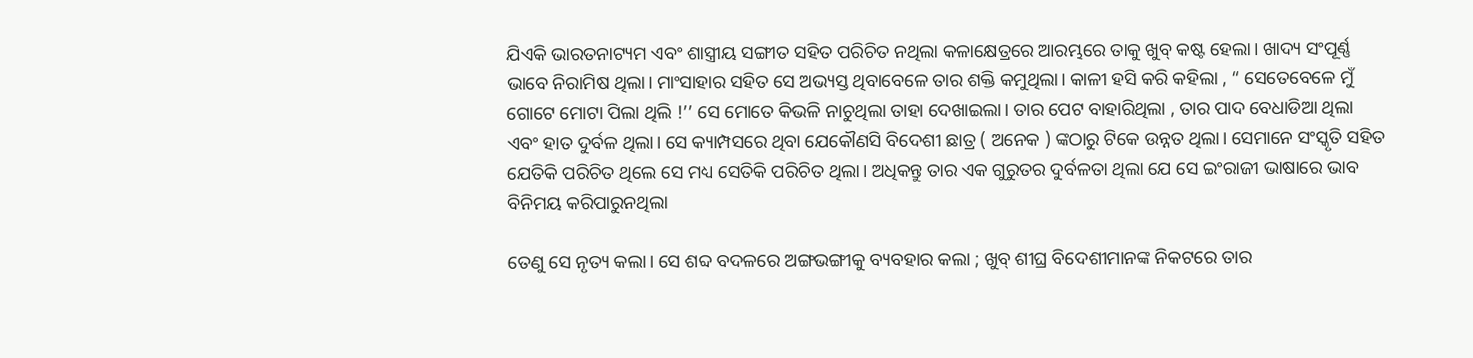ଯିଏକି ଭାରତନାଟ୍ୟମ ଏବଂ ଶାସ୍ତ୍ରୀୟ ସଙ୍ଗୀତ ସହିତ ପରିଚିତ ନଥିଲା କଳାକ୍ଷେତ୍ରରେ ଆରମ୍ଭରେ ତାକୁ ଖୁବ୍ କଷ୍ଟ ହେଲା। ଖାଦ୍ୟ ସଂପୂର୍ଣ୍ଣ ଭାବେ ନିରାମିଷ ଥିଲା। ମାଂସାହାର ସହିତ ସେ ଅଭ୍ୟସ୍ତ ଥିବାବେଳେ ତାର ଶକ୍ତି କମୁଥିଲା। କାଳୀ ହସି କରି କହିଲା , “ ସେତେବେଳେ ମୁଁ ଗୋଟେ ମୋଟା ପିଲା ଥିଲି !’’ ସେ ମୋତେ କିଭଳି ନାଚୁଥିଲା ତାହା ଦେଖାଇଲା। ତାର ପେଟ ବାହାରିଥିଲା , ତାର ପାଦ ବେଧାଡିଆ ଥିଲା ଏବଂ ହାତ ଦୁର୍ବଳ ଥିଲା। ସେ କ୍ୟାମ୍ପସରେ ଥିବା ଯେକୌଣସି ବିଦେଶୀ ଛାତ୍ର ( ଅନେକ ) ଙ୍କଠାରୁ ଟିକେ ଉନ୍ନତ ଥିଲା। ସେମାନେ ସଂସ୍କୃତି ସହିତ ଯେତିକି ପରିଚିତ ଥିଲେ ସେ ମଧ୍ୟ ସେତିକି ପରିଚିତ ଥିଲା। ଅଧିକନ୍ତୁ ତାର ଏକ ଗୁରୁତର ଦୁର୍ବଳତା ଥିଲା ଯେ ସେ ଇଂରାଜୀ ଭାଷାରେ ଭାବ ବିନିମୟ କରିପାରୁନଥିଲା

ତେଣୁ ସେ ନୃତ୍ୟ କଲା। ସେ ଶବ୍ଦ ବଦଳରେ ଅଙ୍ଗଭଙ୍ଗୀକୁ ବ୍ୟବହାର କଲା ; ଖୁବ୍ ଶୀଘ୍ର ବିଦେଶୀମାନଙ୍କ ନିକଟରେ ତାର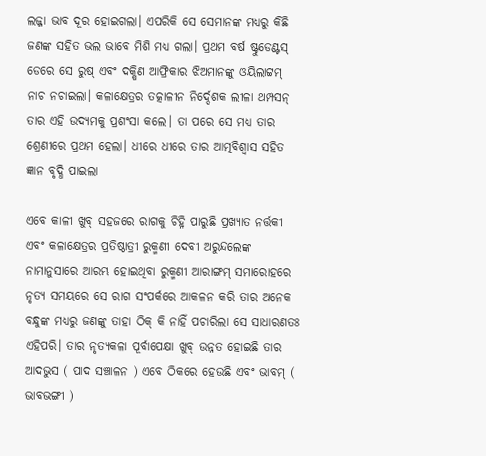ଲଜ୍ଜା ଭାବ ଦୂର ହୋଇଗଲା। ଏପରିକି ସେ ସେମାନଙ୍କ ମଧ୍ୟରୁ କିଛି ଜଣଙ୍କ ସହିତ ଭଲ ଭାବେ ମିଶି ମଧ୍ୟ ଗଲା। ପ୍ରଥମ ବର୍ଷ ଷ୍ଟୁଡେଣ୍ଟସ୍ ଡେରେ ସେ ରୁଷ୍ ଏବଂ ଦକ୍ଷିଣ ଆଫ୍ରିକାର ଝିଅମାନଙ୍କୁ ଓୟିଲାଟ୍ଟମ୍ ନାଚ ନଚାଇଲା। କଳାକ୍ଷେତ୍ରର ତତ୍କାଳୀନ ନିର୍ଦ୍ଦେଶକ ଲୀଳା ଥମ୍ପସନ୍ ତାର ଏହି ଉଦ୍ୟମକୁ ପ୍ରଶଂସା କଲେ। ତା ପରେ ସେ ମଧ୍ୟ ତାର ଶ୍ରେଣୀରେ ପ୍ରଥମ ହେଲା। ଧୀରେ ଧୀରେ ତାର ଆତ୍ମବିଶ୍ୱାସ ସହିତ ଜ୍ଞାନ ବୃଦ୍ଧି ପାଇଲା

ଏବେ କାଳୀ ଖୁବ୍ ସହଜରେ ରାଗକୁ ଚିହ୍ନି ପାରୁଛି ପ୍ରଖ୍ୟାତ ନର୍ତ୍ତକୀ ଏବଂ କଳାକ୍ଷେତ୍ରର ପ୍ରତିଷ୍ଠାତ୍ରୀ ରୁକ୍ମଣୀ ଦେବୀ ଅରୁନ୍ଦଲେଙ୍କ ନାମାନୁସାରେ ଆରମ୍ଭ ହୋଇଥିବା ରୁକ୍ମଣୀ ଆରାଙ୍ଗମ୍ ସମାରୋହରେ ନୃତ୍ୟ ସମୟରେ ସେ ରାଗ ସଂପର୍କରେ ଆକଳନ କରି ତାର ଅନେକ ବନ୍ଧୁଙ୍କ ମଧ୍ୟରୁ ଜଣଙ୍କୁ ତାହା ଠିକ୍ କି ନାହିଁ ପଚାରିଲା ସେ ସାଧାରଣତଃ ଏହିପରି। ତାର ନୃତ୍ୟକଳା ପୂର୍ବାପେକ୍ଷା ଖୁବ୍ ଉନ୍ନତ ହୋଇଛି ତାର ଆଦଭୁସ ( ପାଦ ସଞ୍ଚାଳନ ) ଏବେ ଠିକରେ ହେଉଛି ଏବଂ ଭାବମ୍ ( ଭାବଭଙ୍ଗୀ )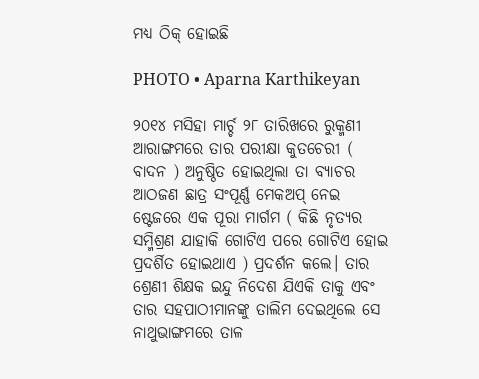ମଧ୍ୟ ଠିକ୍ ହୋଇଛି

PHOTO • Aparna Karthikeyan

୨୦୧୪ ମସିହା ମାର୍ଚ୍ଚ ୨୮ ତାରିଖରେ ରୁକ୍ମଣୀ ଆରାଙ୍ଗମରେ ତାର ପରୀକ୍ଷା କୁତଚେରୀ ( ବାଦନ ) ଅନୁଷ୍ଠିତ ହୋଇଥିଲା ତା ବ୍ୟାଚର ଆଠଜଣ ଛାତ୍ର ସଂପୂର୍ଣ୍ଣ ମେକଅପ୍ ନେଇ ଷ୍ଟେଜରେ ଏକ ପୂରା ମାର୍ଗମ ( କିଛି ନୃତ୍ୟର ସମ୍ମିଶ୍ରଣ ଯାହାକି ଗୋଟିଏ ପରେ ଗୋଟିଏ ହୋଇ ପ୍ରଦର୍ଶିତ ହୋଇଥାଏ ) ପ୍ରଦର୍ଶନ କଲେ। ତାର ଶ୍ରେଣୀ ଶିକ୍ଷକ ଇନ୍ଦୁ ନିଦେଶ ଯିଏକି ତାକୁ ଏବଂ ତାର ସହପାଠୀମାନଙ୍କୁ ତାଲିମ ଦେଇଥିଲେ ସେ ନାଥୁଭାଙ୍ଗମରେ ତାଳ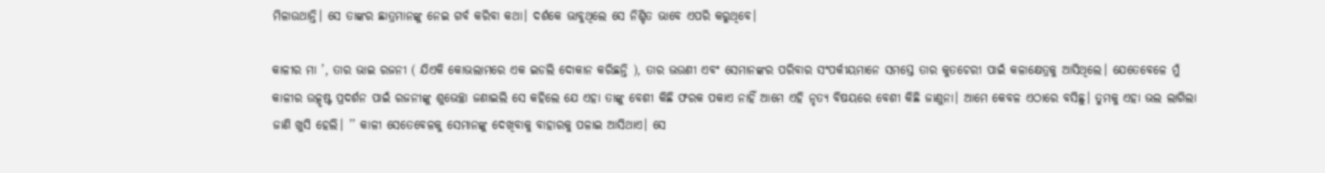ମିଳାଉଥାନ୍ତି। ସେ ତାଙ୍କର ଛାତ୍ରମାନଙ୍କୁ ନେଇ ଗର୍ବ କରିବା କଥା। ଦର୍ଶକେ ଭାବୁଥିଲେ ସେ ନିଶ୍ଚିତ ଭାବେ ଏପରି କରୁଥିବେ।

କାଳୀର ମା ’, ତାର ଭାଇ ରଜନୀ ( ଯିଏକି କୋଭଲାମରେ ଏକ ଇଡଲି ଦୋକାନ କରିଛନ୍ତି ), ତାର ଭଉଣୀ ଏବଂ ସେମାନଙ୍କର ପରିବାର ସଂପର୍କୀୟମାନେ ସମସ୍ତେ ତାର କୁତଚେରୀ ପାଇଁ କଳାକ୍ଷେତ୍ରକୁ ଆସିଥିଲେ। ଯେତେବେଳେ ମୁଁ କାଳୀର ଉତ୍କୃଷ୍ଟ ପ୍ରଦର୍ଶନ ପାଇଁ ରଜନୀଙ୍କୁ ଶୁଭେଚ୍ଛା ଜଣାଇଲି ସେ କହିଲେ ଯେ ଏହା ତାଙ୍କୁ ବେଶୀ କିଛି ଫରକ ପକାଏ ନାହିଁ ଆମେ ଏହି ନୃତ୍ୟ ବିଷୟରେ ବେଶୀ କିଛି ଜାଣୁନା। ଆମେ କେବଳ ଏଠାରେ ବସିଛୁ। ତୁମକୁ ଏହା ଭଲ ଲାଗିଲା ଜାଣି ଖୁସି ହେଲି। ’’ କାଳୀ ସେତେବେଳକୁ ସେମାନଙ୍କୁ ଦେଖିବାକୁ ବାହାରକୁ ପଳାଇ ଆସିଥାଏ। ସେ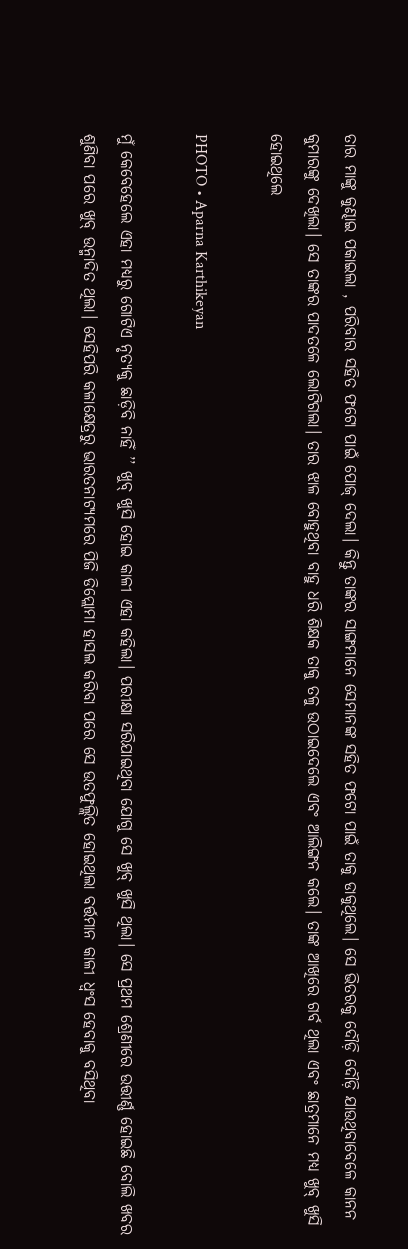ତାର ମାଙ୍କୁ କୁଣ୍ଢାଇ ପକାଇଲା , ପରିବାର ସହିତ ଫଟୋ ପାଇଁ ପୋଜ୍ ଦେଲା। କିନ୍ତୁ ତାଙ୍କର ସାଙ୍ଗମାନେ ସେମାନଙ୍କ ସହିତ ଫଟୋ ପାଇଁ ତାକୁ ଡାକୁଥିଲେ। ସେ ଭିତରକୁ ଦୌଡ଼ି ଦୌଡ଼ି ଯାଉଥିବାବେଳେ କାନନ କୁମାରଙ୍କୁ ଦେଖିଲା। ସେ ତାଙ୍କର ପାଦତଳେ ଲୋଟିଗଲା। ତାର ଝାଳ ବୋହୁଥିବା ବାହୁ ଧରି ଶିକ୍ଷକ ତାକୁ ତଳୁ ଉଠାଇଦେଲେ ଏବଂ ଆଲିଙ୍ଗନ କଲେ। ତାଙ୍କ ଆଖିରେ ଗର୍ବ ଥିଲା ଏବଂ ଛାତ୍ରମାନେ ମଧ୍ୟ ଖୁବ୍ ଖୁସି ହୋଇଥିଲେ

PHOTO • Aparna Karthikeyan

ମୁଁ କେବେହେଲେ ଏହା ମଧ୍ୟରୁ ଗୋଟିଏ ନୃତ୍ୟକୁ ଛାଡ଼ିବି ନାହିଁ ’’ ଖୁବ୍ ଖୁସି ହୋଇ କାଳୀ ଏହା କହିଲା। ପରୀକ୍ଷା ସରିଯାଇଥିବା ଯୋଗୁ ସେ ଖୁବ୍ ଖୁସି ଥିଲା। ସେ ପ୍ରଥମ ଶ୍ରେଣୀରେ ଉତ୍ତୀର୍ଣ୍ଣ ହୋଇଛି ବୋଲି ଖବର ଶୁଣିବା ପରେ ଖୁବ୍ ଉନ୍ମାଦିତ ଥିଲା। ସେହିପରି କଳାକ୍ଷେତ୍ରରୁ ଭାରତନାଟ୍ୟମରେ ପିଜି ଡିପ୍ଲୋମା ହାସଲ କରିବା ପରେ ସେ ଉତଫୁଲ୍ଲିତ ହୋଇଥିଲା ବର୍ତ୍ତମାନ କାଳୀ ଧ୍ୱଂସ ହେବାକୁ ବସିଥିବା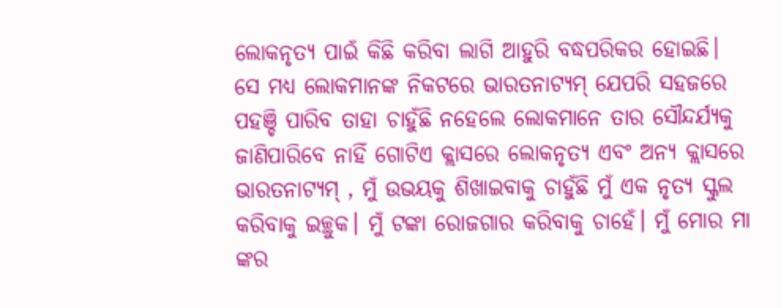ଲୋକନୃତ୍ୟ ପାଇଁ କିଛି କରିବା ଲାଗି ଆହୁରି ବଦ୍ଧପରିକର ହୋଇଛି। ସେ ମଧ୍ୟ ଲୋକମାନଙ୍କ ନିକଟରେ ଭାରତନାଟ୍ୟମ୍ ଯେପରି ସହଜରେ ପହଞ୍ଚି ପାରିବ ତାହା ଚାହୁଁଛି ନହେଲେ ଲୋକମାନେ ତାର ସୌନ୍ଦର୍ଯ୍ୟକୁ ଜାଣିପାରିବେ ନାହିଁ ଗୋଟିଏ କ୍ଲାସରେ ଲୋକନୃତ୍ୟ ଏବଂ ଅନ୍ୟ କ୍ଲାସରେ ଭାରତନାଟ୍ୟମ୍ , ମୁଁ ଉଭୟକୁ ଶିଖାଇବାକୁ ଚାହୁଁଛି ମୁଁ ଏକ ନୃତ୍ୟ ସ୍କୁଲ କରିବାକୁ ଇଚ୍ଛୁକ। ମୁଁ ଟଙ୍କା ରୋଜଗାର କରିବାକୁ ଚାହେଁ। ମୁଁ ମୋର ମା ଙ୍କର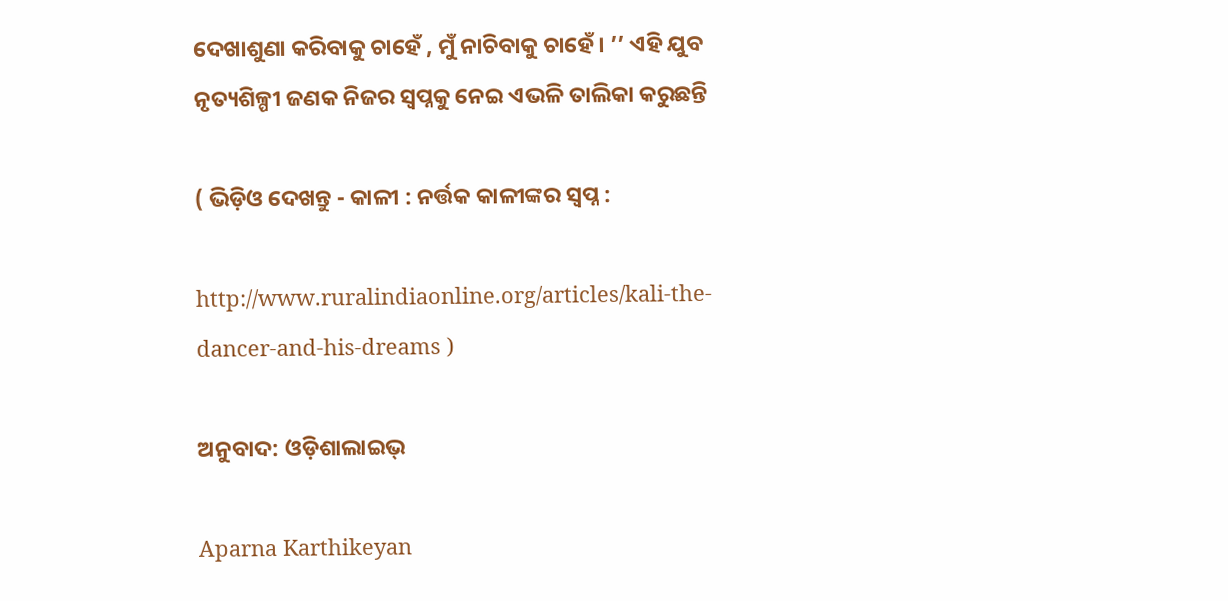ଦେଖାଶୁଣା କରିବାକୁ ଚାହେଁ , ମୁଁ ନାଚିବାକୁ ଚାହେଁ। ’’ ଏହି ଯୁବ ନୃତ୍ୟଶିଳ୍ପୀ ଜଣକ ନିଜର ସ୍ୱପ୍ନକୁ ନେଇ ଏଭଳି ତାଲିକା କରୁଛନ୍ତି

( ଭିଡ଼ିଓ ଦେଖନ୍ତୁ - କାଳୀ : ନର୍ତ୍ତକ କାଳୀଙ୍କର ସ୍ୱପ୍ନ :

http://www.ruralindiaonline.org/articles/kali-the-dancer-and-his-dreams )

ଅନୁବାଦ: ଓଡ଼ିଶାଲାଇଭ୍

Aparna Karthikeyan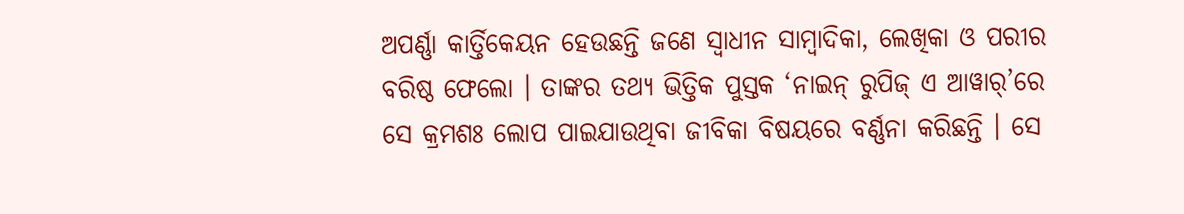ଅପର୍ଣ୍ଣା କାର୍ତ୍ତିକେୟନ ହେଉଛନ୍ତି ଜଣେ ସ୍ୱାଧୀନ ସାମ୍ବାଦିକା, ଲେଖିକା ଓ ପରୀର ବରିଷ୍ଠ ଫେଲୋ । ତାଙ୍କର ତଥ୍ୟ ଭିତ୍ତିକ ପୁସ୍ତକ ‘ନାଇନ୍‌ ରୁପିଜ୍‌ ଏ ଆୱାର୍‌’ରେ ସେ କ୍ରମଶଃ ଲୋପ ପାଇଯାଉଥିବା ଜୀବିକା ବିଷୟରେ ବର୍ଣ୍ଣନା କରିଛନ୍ତି । ସେ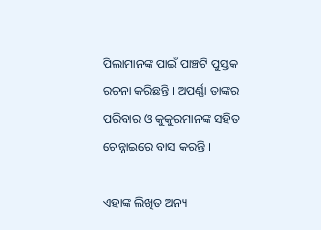ପିଲାମାନଙ୍କ ପାଇଁ ପାଞ୍ଚଟି ପୁସ୍ତକ ରଚନା କରିଛନ୍ତି । ଅପର୍ଣ୍ଣା ତାଙ୍କର ପରିବାର ଓ କୁକୁରମାନଙ୍କ ସହିତ ଚେନ୍ନାଇରେ ବାସ କରନ୍ତି ।

ଏହାଙ୍କ ଲିଖିତ ଅନ୍ୟ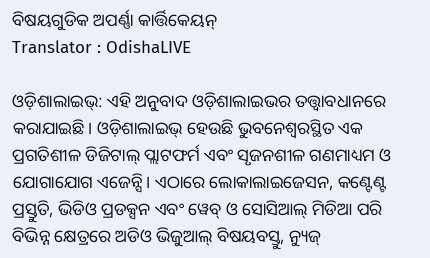ବିଷୟଗୁଡିକ ଅପର୍ଣ୍ଣା କାର୍ତ୍ତିକେୟନ୍
Translator : OdishaLIVE

ଓଡ଼ିଶାଲାଇଭ୍: ଏହି ଅନୁବାଦ ଓଡ଼ିଶାଲାଇଭର ତତ୍ତ୍ୱାବଧାନରେ କରାଯାଇଛି। ଓଡ଼ିଶାଲାଇଭ୍ ହେଉଛି ଭୁବନେଶ୍ୱରସ୍ଥିତ ଏକ ପ୍ରଗତିଶୀଳ ଡିଜିଟାଲ୍ ପ୍ଲାଟଫର୍ମ ଏବଂ ସୃଜନଶୀଳ ଗଣମାଧ୍ୟମ ଓ ଯୋଗାଯୋଗ ଏଜେନ୍ସି। ଏଠାରେ ଲୋକାଲାଇଜେସନ, କଣ୍ଟେଣ୍ଟ ପ୍ରସ୍ତୁତି, ଭିଡିଓ ପ୍ରଡକ୍ସନ ଏବଂ ୱେବ୍ ଓ ସୋସିଆଲ୍ ମିଡିଆ ପରି ବିଭିନ୍ନ କ୍ଷେତ୍ରରେ ଅଡିଓ ଭିଜୁଆଲ୍‌ ବିଷୟବସ୍ତୁ, ନ୍ୟୁଜ୍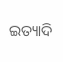ଇତ୍ୟାଦି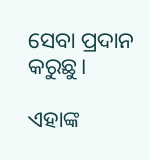ସେବା ପ୍ରଦାନ କରୁଛୁ।

ଏହାଙ୍କ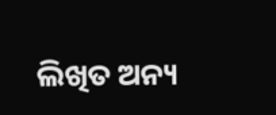ଲିଖିତ ଅନ୍ୟ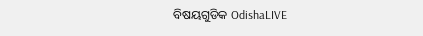ବିଷୟଗୁଡିକ OdishaLIVE